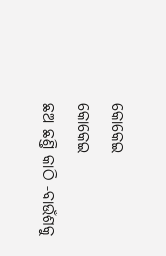କୋକେଇ
କୋକେଇ
ଛଅ ଛଣ୍ତି କାଠି ‐ବାଉଁଶକୁ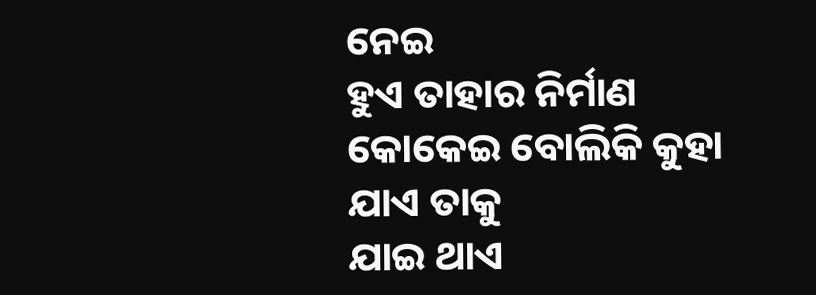ନେଇ
ହୁଏ ତାହାର ନିର୍ମାଣ
କୋକେଇ ବୋଲିକି କୁହା ଯାଏ ତାକୁ
ଯାଇ ଥାଏ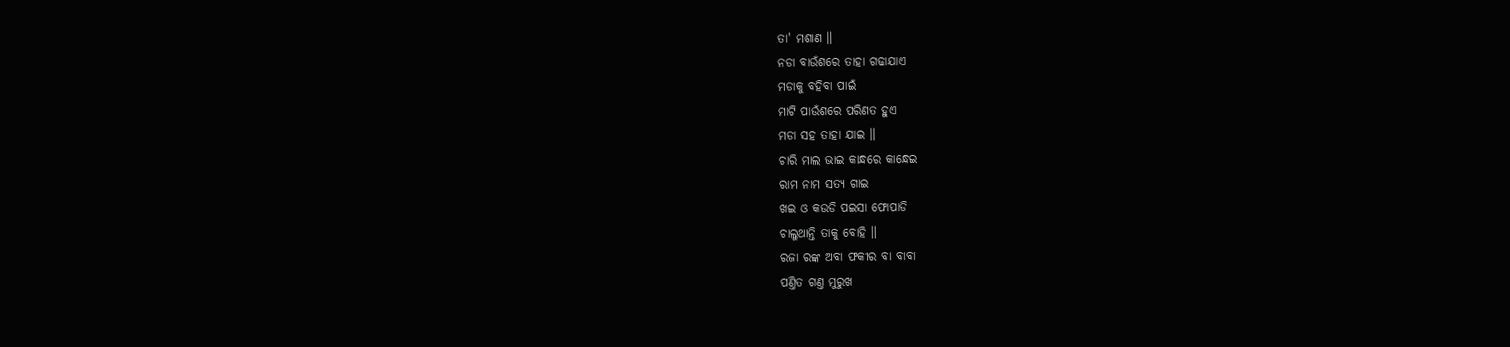ତା' ମଶାଣ ॥
ନଡା ବାଉଁଶରେ ତାହା ଗଢାଯାଏ
ମଡାକୁ ବହିବା ପାଇଁ
ମାଟି ପାଉଁଶରେ ପରିଣତ ହୁଏ
ମଡା ସହ ତାହା ଯାଇ ॥
ଚାରି ମାଲ ଭାଇ କାନ୍ଧରେ କାନ୍ଧେଇ
ରାମ ନାମ ସତ୍ୟ ଗାଇ
ଖଇ ଓ କଉଡି ପଇସା ଫୋପାଡି
ଚାଲୁଥାନ୍ତି ତାକୁ ବୋହି ॥
ରଜା ରଙ୍କ ଅବା ଫକୀର ବା ବାବା
ପଣ୍ତିତ ଗଣ୍ତ ମୁରୁଖ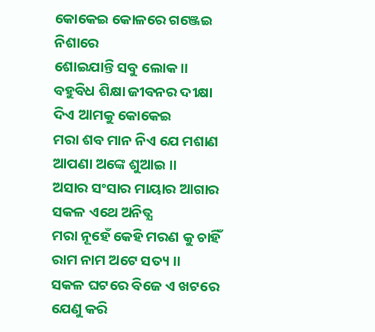କୋକେଇ କୋଳରେ ଗଞ୍ଜେଇ ନିଶାରେ
ଶୋଇଯାନ୍ତି ସବୁ ଲୋକ ॥
ବହୁବିଧ ଶିକ୍ଷା ଜୀବନର ଦୀକ୍ଷା
ଦିଏ ଆମକୁ କୋକେଇ
ମରା ଶବ ମାନ ନିଏ ଯେ ମଶାଣ
ଆପଣା ଅଙ୍କେ ଶୁଆଇ ॥
ଅସାର ସଂସାର ମାୟାର ଆଗାର
ସକଳ ଏଥେ ଅନିତ୍ଯ
ମରା ନୂହେଁ କେହି ମରଣ କୁ ଚାହିଁ
ରାମ ନାମ ଅଟେ ସତ୍ୟ ॥
ସକଳ ଘଟରେ ବିଜେ ଏ ଖଟରେ
ଯେଣୁ କରି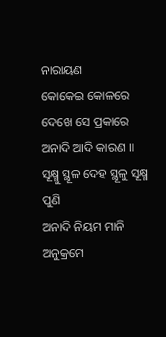ନାରାୟଣ
କୋକେଇ କୋଳରେ ଦେଖେ ସେ ପ୍ରକାରେ
ଅନାଦି ଆଦି କାରଣ ॥
ସୂକ୍ଷ୍ମୁ ସ୍ଥୂଳ ଦେହ ସ୍ଥୂଳୁ ସୂକ୍ଷ୍ମ ପୁଣି
ଅନାଦି ନିୟମ ମାନି
ଅନୁକ୍ରମେ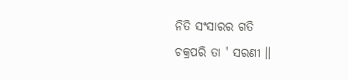ନିତି ସଂସାରର ଗତି
ଚକ୍ରପରି ତା ' ସରଣୀ ॥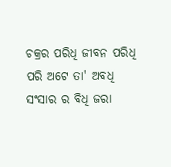ଚକ୍ରର ପରିଧି ଜୀବନ ପରିଧି
ପରି ଅଟେ ତା' ଅବଧି
ସଂସାର ର ବିଧି ଜରା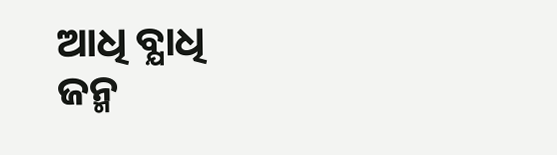ଆଧି ବ୍ଯାଧି
ଜନ୍ମ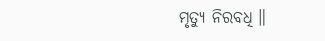ମୃତ୍ୟୁ ନିରବଧି ॥